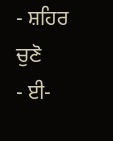- ਸ਼ਹਿਰ ਚੁਣੋ
- ਈ-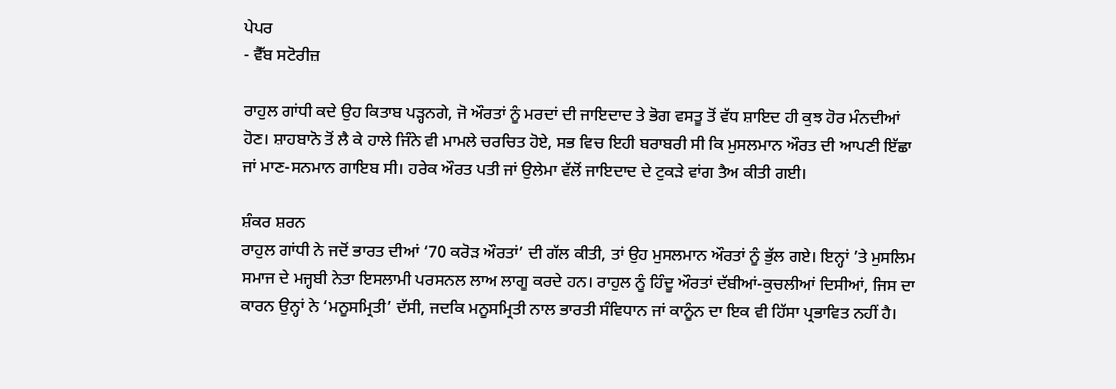ਪੇਪਰ
- ਵੈੱਬ ਸਟੋਰੀਜ਼

ਰਾਹੁਲ ਗਾਂਧੀ ਕਦੇ ਉਹ ਕਿਤਾਬ ਪੜ੍ਹਨਗੇ, ਜੋ ਔਰਤਾਂ ਨੂੰ ਮਰਦਾਂ ਦੀ ਜਾਇਦਾਦ ਤੇ ਭੋਗ ਵਸਤੂ ਤੋਂ ਵੱਧ ਸ਼ਾਇਦ ਹੀ ਕੁਝ ਹੋਰ ਮੰਨਦੀਆਂ ਹੋਣ। ਸ਼ਾਹਬਾਨੋ ਤੋਂ ਲੈ ਕੇ ਹਾਲੇ ਜਿੰਨੇ ਵੀ ਮਾਮਲੇ ਚਰਚਿਤ ਹੋਏ, ਸਭ ਵਿਚ ਇਹੀ ਬਰਾਬਰੀ ਸੀ ਕਿ ਮੁਸਲਮਾਨ ਔਰਤ ਦੀ ਆਪਣੀ ਇੱਛਾ ਜਾਂ ਮਾਣ-ਸਨਮਾਨ ਗਾਇਬ ਸੀ। ਹਰੇਕ ਔਰਤ ਪਤੀ ਜਾਂ ਉਲੇਮਾ ਵੱਲੋਂ ਜਾਇਦਾਦ ਦੇ ਟੁਕੜੇ ਵਾਂਗ ਤੈਅ ਕੀਤੀ ਗਈ।

ਸ਼ੰਕਰ ਸ਼ਰਨ
ਰਾਹੁਲ ਗਾਂਧੀ ਨੇ ਜਦੋਂ ਭਾਰਤ ਦੀਆਂ ‘70 ਕਰੋੜ ਔਰਤਾਂ’ ਦੀ ਗੱਲ ਕੀਤੀ, ਤਾਂ ਉਹ ਮੁਸਲਮਾਨ ਔਰਤਾਂ ਨੂੰ ਭੁੱਲ ਗਏ। ਇਨ੍ਹਾਂ ’ਤੇ ਮੁਸਲਿਮ ਸਮਾਜ ਦੇ ਮਜ੍ਹਬੀ ਨੇਤਾ ਇਸਲਾਮੀ ਪਰਸਨਲ ਲਾਅ ਲਾਗੂ ਕਰਦੇ ਹਨ। ਰਾਹੁਲ ਨੂੰ ਹਿੰਦੂ ਔਰਤਾਂ ਦੱਬੀਆਂ-ਕੁਚਲੀਆਂ ਦਿਸੀਆਂ, ਜਿਸ ਦਾ ਕਾਰਨ ਉਨ੍ਹਾਂ ਨੇ ‘ਮਨੂਸਮ੍ਰਿਤੀ’ ਦੱਸੀ, ਜਦਕਿ ਮਨੂਸਮ੍ਰਿਤੀ ਨਾਲ ਭਾਰਤੀ ਸੰਵਿਧਾਨ ਜਾਂ ਕਾਨੂੰਨ ਦਾ ਇਕ ਵੀ ਹਿੱਸਾ ਪ੍ਰਭਾਵਿਤ ਨਹੀਂ ਹੈ।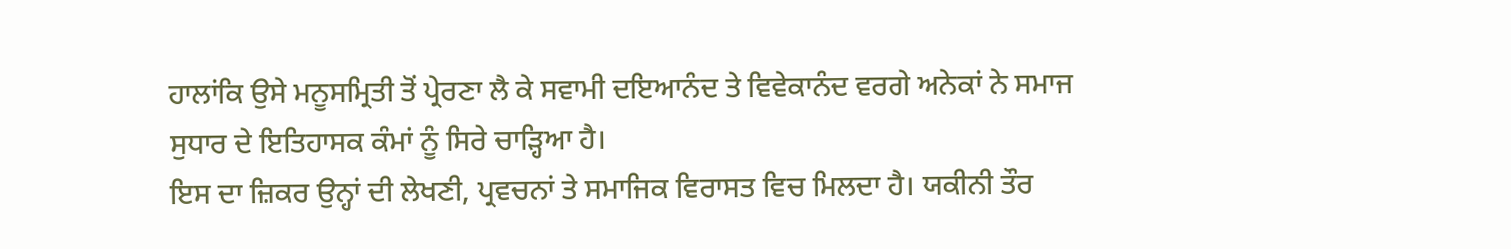ਹਾਲਾਂਕਿ ਉਸੇ ਮਨੂਸਮ੍ਰਿਤੀ ਤੋਂ ਪ੍ਰੇਰਣਾ ਲੈ ਕੇ ਸਵਾਮੀ ਦਇਆਨੰਦ ਤੇ ਵਿਵੇਕਾਨੰਦ ਵਰਗੇ ਅਨੇਕਾਂ ਨੇ ਸਮਾਜ ਸੁਧਾਰ ਦੇ ਇਤਿਹਾਸਕ ਕੰਮਾਂ ਨੂੰ ਸਿਰੇ ਚਾੜ੍ਹਿਆ ਹੈ।
ਇਸ ਦਾ ਜ਼ਿਕਰ ਉਨ੍ਹਾਂ ਦੀ ਲੇਖਣੀ, ਪ੍ਰਵਚਨਾਂ ਤੇ ਸਮਾਜਿਕ ਵਿਰਾਸਤ ਵਿਚ ਮਿਲਦਾ ਹੈ। ਯਕੀਨੀ ਤੌਰ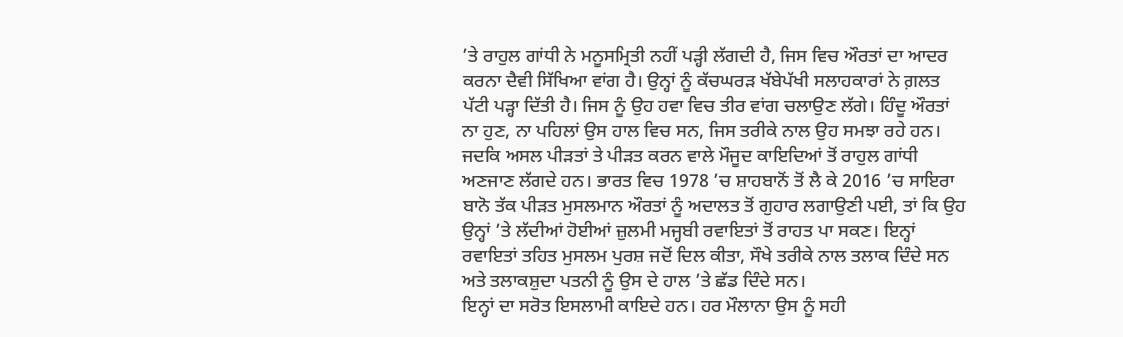’ਤੇ ਰਾਹੁਲ ਗਾਂਧੀ ਨੇ ਮਨੂਸਮ੍ਰਿਤੀ ਨਹੀਂ ਪੜ੍ਹੀ ਲੱਗਦੀ ਹੈ, ਜਿਸ ਵਿਚ ਔਰਤਾਂ ਦਾ ਆਦਰ ਕਰਨਾ ਦੈਵੀ ਸਿੱਖਿਆ ਵਾਂਗ ਹੈ। ਉਨ੍ਹਾਂ ਨੂੰ ਕੱਚਘਰੜ ਖੱਬੇਪੱਖੀ ਸਲਾਹਕਾਰਾਂ ਨੇ ਗ਼ਲਤ ਪੱਟੀ ਪੜ੍ਹਾ ਦਿੱਤੀ ਹੈ। ਜਿਸ ਨੂੰ ਉਹ ਹਵਾ ਵਿਚ ਤੀਰ ਵਾਂਗ ਚਲਾਉਣ ਲੱਗੇ। ਹਿੰਦੂ ਔਰਤਾਂ ਨਾ ਹੁਣ, ਨਾ ਪਹਿਲਾਂ ਉਸ ਹਾਲ ਵਿਚ ਸਨ, ਜਿਸ ਤਰੀਕੇ ਨਾਲ ਉਹ ਸਮਝਾ ਰਹੇ ਹਨ। ਜਦਕਿ ਅਸਲ ਪੀੜਤਾਂ ਤੇ ਪੀੜਤ ਕਰਨ ਵਾਲੇ ਮੌਜੂਦ ਕਾਇਦਿਆਂ ਤੋਂ ਰਾਹੁਲ ਗਾਂਧੀ ਅਣਜਾਣ ਲੱਗਦੇ ਹਨ। ਭਾਰਤ ਵਿਚ 1978 ’ਚ ਸ਼ਾਹਬਾਨੋਂ ਤੋਂ ਲੈ ਕੇ 2016 ’ਚ ਸਾਇਰਾ ਬਾਨੋ ਤੱਕ ਪੀੜਤ ਮੁਸਲਮਾਨ ਔਰਤਾਂ ਨੂੰ ਅਦਾਲਤ ਤੋਂ ਗੁਹਾਰ ਲਗਾਉਣੀ ਪਈ, ਤਾਂ ਕਿ ਉਹ ਉਨ੍ਹਾਂ ’ਤੇ ਲੱਦੀਆਂ ਹੋਈਆਂ ਜ਼ੁਲਮੀ ਮਜ੍ਹਬੀ ਰਵਾਇਤਾਂ ਤੋਂ ਰਾਹਤ ਪਾ ਸਕਣ। ਇਨ੍ਹਾਂ ਰਵਾਇਤਾਂ ਤਹਿਤ ਮੁਸਲਮ ਪੁਰਸ਼ ਜਦੋਂ ਦਿਲ ਕੀਤਾ, ਸੌਖੇ ਤਰੀਕੇ ਨਾਲ ਤਲਾਕ ਦਿੰਦੇ ਸਨ ਅਤੇ ਤਲਾਕਸ਼ੁਦਾ ਪਤਨੀ ਨੂੰ ਉਸ ਦੇ ਹਾਲ ’ਤੇ ਛੱਡ ਦਿੰਦੇ ਸਨ।
ਇਨ੍ਹਾਂ ਦਾ ਸਰੋਤ ਇਸਲਾਮੀ ਕਾਇਦੇ ਹਨ। ਹਰ ਮੌਲਾਨਾ ਉਸ ਨੂੰ ਸਹੀ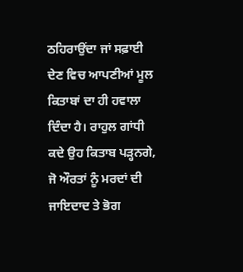ਠਹਿਰਾਉਂਦਾ ਜਾਂ ਸਫ਼ਾਈ ਦੇਣ ਵਿਚ ਆਪਣੀਆਂ ਮੂਲ ਕਿਤਾਬਾਂ ਦਾ ਹੀ ਹਵਾਲਾ ਦਿੰਦਾ ਹੈ। ਰਾਹੁਲ ਗਾਂਧੀ ਕਦੇ ਉਹ ਕਿਤਾਬ ਪੜ੍ਹਨਗੇ, ਜੋ ਔਰਤਾਂ ਨੂੰ ਮਰਦਾਂ ਦੀ ਜਾਇਦਾਦ ਤੇ ਭੋਗ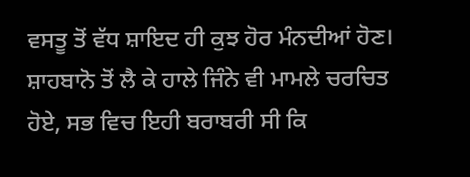ਵਸਤੂ ਤੋਂ ਵੱਧ ਸ਼ਾਇਦ ਹੀ ਕੁਝ ਹੋਰ ਮੰਨਦੀਆਂ ਹੋਣ। ਸ਼ਾਹਬਾਨੋ ਤੋਂ ਲੈ ਕੇ ਹਾਲੇ ਜਿੰਨੇ ਵੀ ਮਾਮਲੇ ਚਰਚਿਤ ਹੋਏ, ਸਭ ਵਿਚ ਇਹੀ ਬਰਾਬਰੀ ਸੀ ਕਿ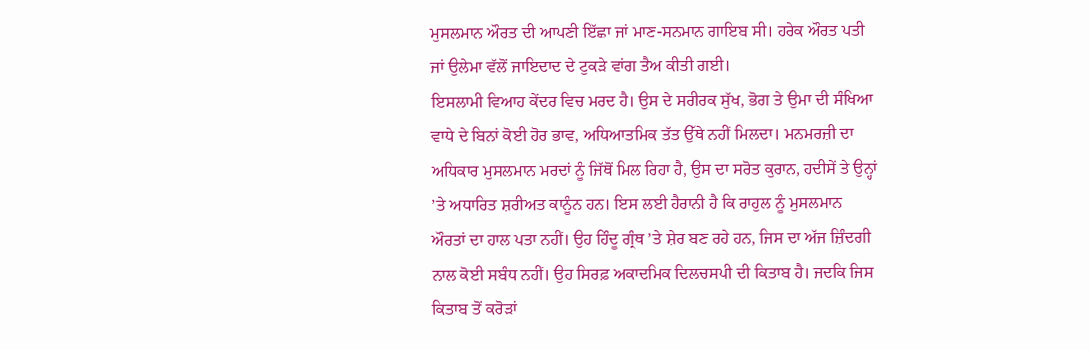ਮੁਸਲਮਾਨ ਔਰਤ ਦੀ ਆਪਣੀ ਇੱਛਾ ਜਾਂ ਮਾਣ-ਸਨਮਾਨ ਗਾਇਬ ਸੀ। ਹਰੇਕ ਔਰਤ ਪਤੀ ਜਾਂ ਉਲੇਮਾ ਵੱਲੋਂ ਜਾਇਦਾਦ ਦੇ ਟੁਕੜੇ ਵਾਂਗ ਤੈਅ ਕੀਤੀ ਗਈ।
ਇਸਲਾਮੀ ਵਿਆਹ ਕੇਂਦਰ ਵਿਚ ਮਰਦ ਹੈ। ਉਸ ਦੇ ਸਰੀਰਕ ਸੁੱਖ, ਭੋਗ ਤੇ ਉਮਾ ਦੀ ਸੰਖਿਆ ਵਾਧੇ ਦੇ ਬਿਨਾਂ ਕੋਈ ਹੋਰ ਭਾਵ, ਅਧਿਆਤਮਿਕ ਤੱਤ ਉੱਥੇ ਨਹੀਂ ਮਿਲਦਾ। ਮਨਮਰਜ਼ੀ ਦਾ ਅਧਿਕਾਰ ਮੁਸਲਮਾਨ ਮਰਦਾਂ ਨੂੰ ਜਿੱਥੋਂ ਮਿਲ ਰਿਹਾ ਹੈ, ਉਸ ਦਾ ਸਰੋਤ ਕੁਰਾਨ, ਹਦੀਸੇਂ ਤੇ ਉਨ੍ਹਾਂ ’ਤੇ ਅਧਾਰਿਤ ਸ਼ਰੀਅਤ ਕਾਨੂੰਨ ਹਨ। ਇਸ ਲਈ ਹੈਰਾਨੀ ਹੈ ਕਿ ਰਾਹੁਲ ਨੂੰ ਮੁਸਲਮਾਨ ਔਰਤਾਂ ਦਾ ਹਾਲ ਪਤਾ ਨਹੀਂ। ਉਹ ਹਿੰਦੂ ਗ੍ਰੰਥ ’ਤੇ ਸ਼ੇਰ ਬਣ ਰਹੇ ਹਨ, ਜਿਸ ਦਾ ਅੱਜ ਜ਼ਿੰਦਗੀ ਨਾਲ ਕੋਈ ਸਬੰਧ ਨਹੀਂ। ਉਹ ਸਿਰਫ਼ ਅਕਾਦਮਿਕ ਦਿਲਚਸਪੀ ਦੀ ਕਿਤਾਬ ਹੈ। ਜਦਕਿ ਜਿਸ ਕਿਤਾਬ ਤੋਂ ਕਰੋੜਾਂ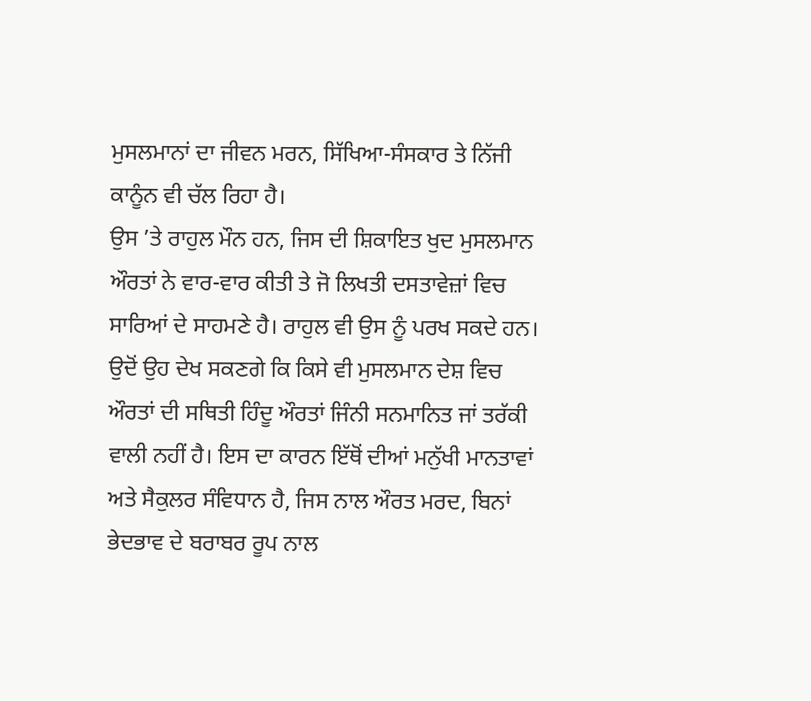ਮੁਸਲਮਾਨਾਂ ਦਾ ਜੀਵਨ ਮਰਨ, ਸਿੱਖਿਆ-ਸੰਸਕਾਰ ਤੇ ਨਿੱਜੀ ਕਾਨੂੰਨ ਵੀ ਚੱਲ ਰਿਹਾ ਹੈ।
ਉਸ ’ਤੇ ਰਾਹੁਲ ਮੌਨ ਹਨ, ਜਿਸ ਦੀ ਸ਼ਿਕਾਇਤ ਖੁਦ ਮੁਸਲਮਾਨ ਔਰਤਾਂ ਨੇ ਵਾਰ-ਵਾਰ ਕੀਤੀ ਤੇ ਜੋ ਲਿਖਤੀ ਦਸਤਾਵੇਜ਼ਾਂ ਵਿਚ ਸਾਰਿਆਂ ਦੇ ਸਾਹਮਣੇ ਹੈ। ਰਾਹੁਲ ਵੀ ਉਸ ਨੂੰ ਪਰਖ ਸਕਦੇ ਹਨ। ਉਦੋਂ ਉਹ ਦੇਖ ਸਕਣਗੇ ਕਿ ਕਿਸੇ ਵੀ ਮੁਸਲਮਾਨ ਦੇਸ਼ ਵਿਚ ਔਰਤਾਂ ਦੀ ਸਥਿਤੀ ਹਿੰਦੂ ਔਰਤਾਂ ਜਿੰਨੀ ਸਨਮਾਨਿਤ ਜਾਂ ਤਰੱਕੀ ਵਾਲੀ ਨਹੀਂ ਹੈ। ਇਸ ਦਾ ਕਾਰਨ ਇੱਥੋਂ ਦੀਆਂ ਮਨੁੱਖੀ ਮਾਨਤਾਵਾਂ ਅਤੇ ਸੈਕੁਲਰ ਸੰਵਿਧਾਨ ਹੈ, ਜਿਸ ਨਾਲ ਔਰਤ ਮਰਦ, ਬਿਨਾਂ ਭੇਦਭਾਵ ਦੇ ਬਰਾਬਰ ਰੂਪ ਨਾਲ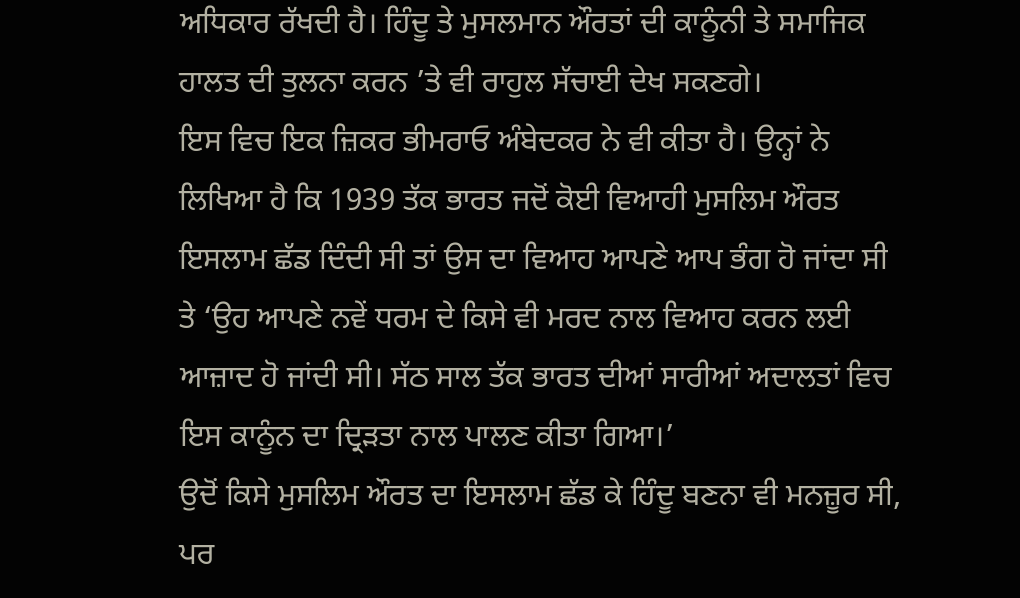ਅਧਿਕਾਰ ਰੱਖਦੀ ਹੈ। ਹਿੰਦੂ ਤੇ ਮੁਸਲਮਾਨ ਔਰਤਾਂ ਦੀ ਕਾਨੂੰਨੀ ਤੇ ਸਮਾਜਿਕ ਹਾਲਤ ਦੀ ਤੁਲਨਾ ਕਰਨ ’ਤੇ ਵੀ ਰਾਹੁਲ ਸੱਚਾਈ ਦੇਖ ਸਕਣਗੇ।
ਇਸ ਵਿਚ ਇਕ ਜ਼ਿਕਰ ਭੀਮਰਾਓ ਅੰਬੇਦਕਰ ਨੇ ਵੀ ਕੀਤਾ ਹੈ। ਉਨ੍ਹਾਂ ਨੇ ਲਿਖਿਆ ਹੈ ਕਿ 1939 ਤੱਕ ਭਾਰਤ ਜਦੋਂ ਕੋਈ ਵਿਆਹੀ ਮੁਸਲਿਮ ਔਰਤ ਇਸਲਾਮ ਛੱਡ ਦਿੰਦੀ ਸੀ ਤਾਂ ਉਸ ਦਾ ਵਿਆਹ ਆਪਣੇ ਆਪ ਭੰਗ ਹੋ ਜਾਂਦਾ ਸੀ ਤੇ ‘ਉਹ ਆਪਣੇ ਨਵੇਂ ਧਰਮ ਦੇ ਕਿਸੇ ਵੀ ਮਰਦ ਨਾਲ ਵਿਆਹ ਕਰਨ ਲਈ ਆਜ਼ਾਦ ਹੋ ਜਾਂਦੀ ਸੀ। ਸੱਠ ਸਾਲ ਤੱਕ ਭਾਰਤ ਦੀਆਂ ਸਾਰੀਆਂ ਅਦਾਲਤਾਂ ਵਿਚ ਇਸ ਕਾਨੂੰਨ ਦਾ ਦ੍ਰਿੜਤਾ ਨਾਲ ਪਾਲਣ ਕੀਤਾ ਗਿਆ।’
ਉਦੋਂ ਕਿਸੇ ਮੁਸਲਿਮ ਔਰਤ ਦਾ ਇਸਲਾਮ ਛੱਡ ਕੇ ਹਿੰਦੂ ਬਣਨਾ ਵੀ ਮਨਜ਼ੂਰ ਸੀ, ਪਰ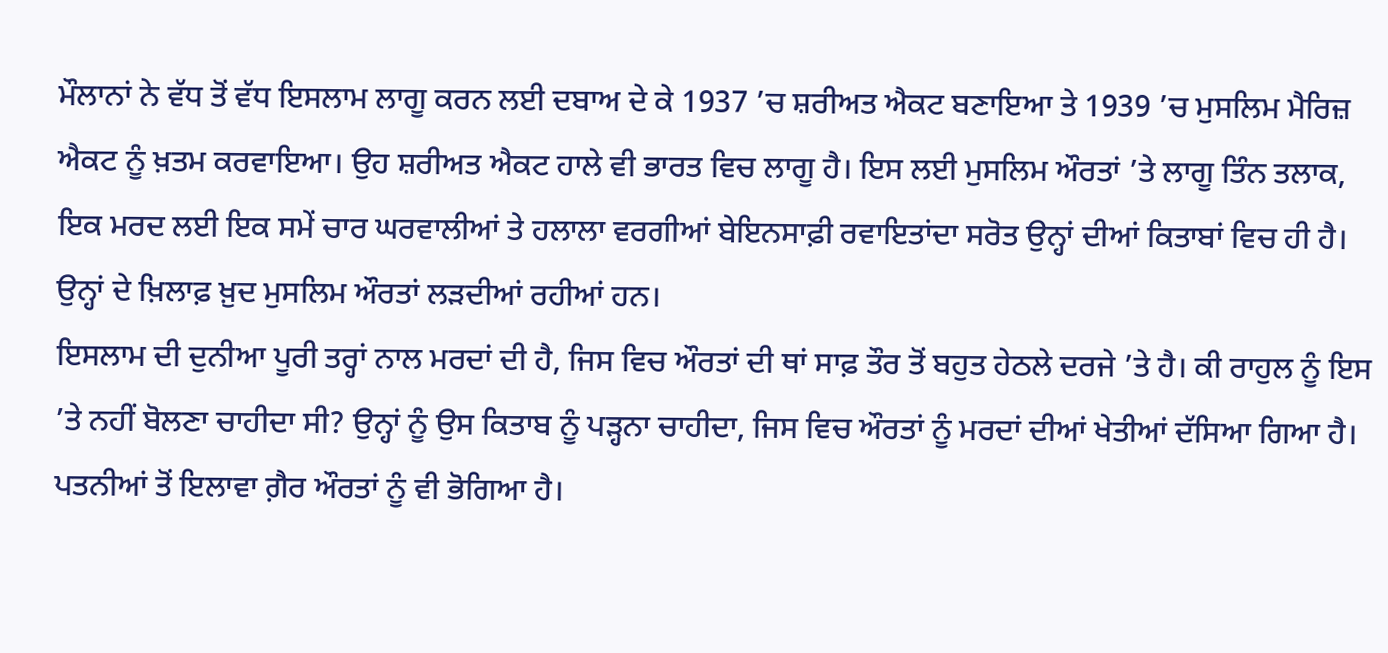ਮੌਲਾਨਾਂ ਨੇ ਵੱਧ ਤੋਂ ਵੱਧ ਇਸਲਾਮ ਲਾਗੂ ਕਰਨ ਲਈ ਦਬਾਅ ਦੇ ਕੇ 1937 ’ਚ ਸ਼ਰੀਅਤ ਐਕਟ ਬਣਾਇਆ ਤੇ 1939 ’ਚ ਮੁਸਲਿਮ ਮੈਰਿਜ਼ ਐਕਟ ਨੂੰ ਖ਼ਤਮ ਕਰਵਾਇਆ। ਉਹ ਸ਼ਰੀਅਤ ਐਕਟ ਹਾਲੇ ਵੀ ਭਾਰਤ ਵਿਚ ਲਾਗੂ ਹੈ। ਇਸ ਲਈ ਮੁਸਲਿਮ ਔਰਤਾਂ ’ਤੇ ਲਾਗੂ ਤਿੰਨ ਤਲਾਕ, ਇਕ ਮਰਦ ਲਈ ਇਕ ਸਮੇਂ ਚਾਰ ਘਰਵਾਲੀਆਂ ਤੇ ਹਲਾਲਾ ਵਰਗੀਆਂ ਬੇਇਨਸਾਫ਼ੀ ਰਵਾਇਤਾਂਦਾ ਸਰੋਤ ਉਨ੍ਹਾਂ ਦੀਆਂ ਕਿਤਾਬਾਂ ਵਿਚ ਹੀ ਹੈ। ਉਨ੍ਹਾਂ ਦੇ ਖ਼ਿਲਾਫ਼ ਖ਼ੁਦ ਮੁਸਲਿਮ ਔਰਤਾਂ ਲੜਦੀਆਂ ਰਹੀਆਂ ਹਨ।
ਇਸਲਾਮ ਦੀ ਦੁਨੀਆ ਪੂਰੀ ਤਰ੍ਹਾਂ ਨਾਲ ਮਰਦਾਂ ਦੀ ਹੈ, ਜਿਸ ਵਿਚ ਔਰਤਾਂ ਦੀ ਥਾਂ ਸਾਫ਼ ਤੌਰ ਤੋਂ ਬਹੁਤ ਹੇਠਲੇ ਦਰਜੇ ’ਤੇ ਹੈ। ਕੀ ਰਾਹੁਲ ਨੂੰ ਇਸ ’ਤੇ ਨਹੀਂ ਬੋਲਣਾ ਚਾਹੀਦਾ ਸੀ? ਉਨ੍ਹਾਂ ਨੂੰ ਉਸ ਕਿਤਾਬ ਨੂੰ ਪੜ੍ਹਨਾ ਚਾਹੀਦਾ, ਜਿਸ ਵਿਚ ਔਰਤਾਂ ਨੂੰ ਮਰਦਾਂ ਦੀਆਂ ਖੇਤੀਆਂ ਦੱਸਿਆ ਗਿਆ ਹੈ। ਪਤਨੀਆਂ ਤੋਂ ਇਲਾਵਾ ਗ਼ੈਰ ਔਰਤਾਂ ਨੂੰ ਵੀ ਭੋਗਿਆ ਹੈ।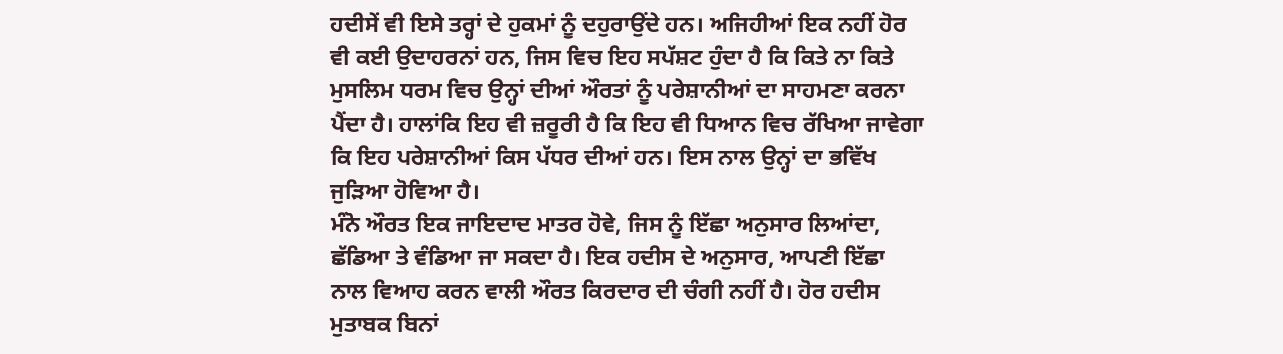ਹਦੀਸੇਂ ਵੀ ਇਸੇ ਤਰ੍ਹਾਂ ਦੇ ਹੁਕਮਾਂ ਨੂੰ ਦਹੁਰਾਉਂਦੇ ਹਨ। ਅਜਿਹੀਆਂ ਇਕ ਨਹੀਂ ਹੋਰ ਵੀ ਕਈ ਉਦਾਹਰਨਾਂ ਹਨ, ਜਿਸ ਵਿਚ ਇਹ ਸਪੱਸ਼ਟ ਹੁੰਦਾ ਹੈ ਕਿ ਕਿਤੇ ਨਾ ਕਿਤੇ ਮੁਸਲਿਮ ਧਰਮ ਵਿਚ ਉਨ੍ਹਾਂ ਦੀਆਂ ਔਰਤਾਂ ਨੂੰ ਪਰੇਸ਼ਾਨੀਆਂ ਦਾ ਸਾਹਮਣਾ ਕਰਨਾ ਪੈਂਦਾ ਹੈ। ਹਾਲਾਂਕਿ ਇਹ ਵੀ ਜ਼ਰੂਰੀ ਹੈ ਕਿ ਇਹ ਵੀ ਧਿਆਨ ਵਿਚ ਰੱਖਿਆ ਜਾਵੇਗਾ ਕਿ ਇਹ ਪਰੇਸ਼ਾਨੀਆਂ ਕਿਸ ਪੱਧਰ ਦੀਆਂ ਹਨ। ਇਸ ਨਾਲ ਉਨ੍ਹਾਂ ਦਾ ਭਵਿੱਖ ਜੁੜਿਆ ਹੋਵਿਆ ਹੈ।
ਮੰਨੋ ਔਰਤ ਇਕ ਜਾਇਦਾਦ ਮਾਤਰ ਹੋਵੇ, ਜਿਸ ਨੂੰ ਇੱਛਾ ਅਨੁਸਾਰ ਲਿਆਂਦਾ, ਛੱਡਿਆ ਤੇ ਵੰਡਿਆ ਜਾ ਸਕਦਾ ਹੈ। ਇਕ ਹਦੀਸ ਦੇ ਅਨੁਸਾਰ, ਆਪਣੀ ਇੱਛਾ ਨਾਲ ਵਿਆਹ ਕਰਨ ਵਾਲੀ ਔਰਤ ਕਿਰਦਾਰ ਦੀ ਚੰਗੀ ਨਹੀਂ ਹੈ। ਹੋਰ ਹਦੀਸ ਮੁਤਾਬਕ ਬਿਨਾਂ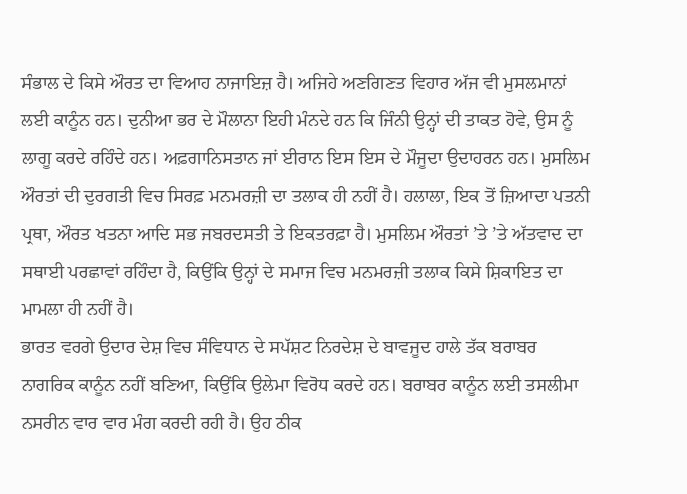ਸੰਭਾਲ ਦੇ ਕਿਸੇ ਔਰਤ ਦਾ ਵਿਆਹ ਨਾਜਾਇਜ਼ ਹੈ। ਅਜਿਹੇ ਅਣਗਿਣਤ ਵਿਹਾਰ ਅੱਜ ਵੀ ਮੁਸਲਮਾਨਾਂ ਲਈ ਕਾਨੂੰਨ ਹਨ। ਦੁਨੀਆ ਭਰ ਦੇ ਮੌਲਾਨਾ ਇਹੀ ਮੰਨਦੇ ਹਨ ਕਿ ਜਿੰਨੀ ਉਨ੍ਹਾਂ ਦੀ ਤਾਕਤ ਹੋਵੇ, ਉਸ ਨੂੰ ਲਾਗੂ ਕਰਦੇ ਰਹਿੰਦੇ ਹਨ। ਅਫ਼ਗਾਨਿਸਤਾਨ ਜਾਂ ਈਰਾਨ ਇਸ ਇਸ ਦੇ ਮੌਜੂਦਾ ਉਦਾਹਰਨ ਹਨ। ਮੁਸਲਿਮ ਔਰਤਾਂ ਦੀ ਦੁਰਗਤੀ ਵਿਚ ਸਿਰਫ਼ ਮਨਮਰਜ਼ੀ ਦਾ ਤਲਾਕ ਹੀ ਨਹੀਂ ਹੈ। ਹਲਾਲਾ, ਇਕ ਤੋਂ ਜ਼ਿਆਦਾ ਪਤਨੀ ਪ੍ਰਥਾ, ਔਰਤ ਖਤਨਾ ਆਦਿ ਸਭ ਜਬਰਦਸਤੀ ਤੇ ਇਕਤਰਫ਼ਾ ਹੈ। ਮੁਸਲਿਮ ਔਰਤਾਂ ’ਤੇ ’ਤੇ ਅੱਤਵਾਦ ਦਾ ਸਥਾਈ ਪਰਛਾਵਾਂ ਰਹਿੰਦਾ ਹੈ, ਕਿਉਂਕਿ ਉਨ੍ਹਾਂ ਦੇ ਸਮਾਜ ਵਿਚ ਮਨਮਰਜ਼ੀ ਤਲਾਕ ਕਿਸੇ ਸ਼ਿਕਾਇਤ ਦਾ ਮਾਮਲਾ ਹੀ ਨਹੀਂ ਹੈ।
ਭਾਰਤ ਵਰਗੇ ਉਦਾਰ ਦੇਸ਼ ਵਿਚ ਸੰਵਿਧਾਨ ਦੇ ਸਪੱਸ਼ਟ ਨਿਰਦੇਸ਼ ਦੇ ਬਾਵਜੂਦ ਹਾਲੇ ਤੱਕ ਬਰਾਬਰ ਨਾਗਰਿਕ ਕਾਨੂੰਨ ਨਹੀਂ ਬਣਿਆ, ਕਿਉਂਕਿ ਉਲੇਮਾ ਵਿਰੋਧ ਕਰਦੇ ਹਨ। ਬਰਾਬਰ ਕਾਨੂੰਨ ਲਈ ਤਸਲੀਮਾ ਨਸਰੀਨ ਵਾਰ ਵਾਰ ਮੰਗ ਕਰਦੀ ਰਹੀ ਹੈ। ਉਹ ਠੀਕ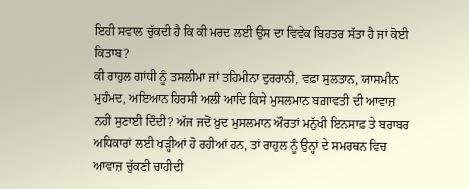ਇਹੀ ਸਵਾਲ ਚੁੱਕਦੀ ਹੈ ਕਿ ਕੀ ਮਰਦ ਲਈ ਉਸ ਦਾ ਵਿਵੇਕ ਬਿਹਤਰ ਸੱਤਾ ਹੈ ਜਾਂ ਕੋਈ ਕਿਤਾਬ?
ਕੀ ਰਾਹੁਲ ਗਾਂਧੀ ਨੂੰ ਤਸਲੀਮਾ ਜਾਂ ਤਹਿਮੀਨਾ ਦੁਰਰਾਨੀ, ਵਫ਼ਾ ਸੁਲਤਾਨ, ਯਾਸਮੀਨ ਮੁਹੰਮਦ, ਅਇਆਨ ਹਿਰਸੀ ਅਲੀ ਆਦਿ ਕਿਸੇ ਮੁਸਲਮਾਨ ਬਗ਼ਾਵਤੀ ਦੀ ਆਵਾਜ਼ ਨਹੀਂ ਸੁਣਾਈ ਦਿੰਦੀ? ਅੱਜ ਜਦੋਂ ਖ਼ੁਦ ਮੁਸਲਮਾਨ ਔਰਤਾਂ ਮਨੁੱਖੀ ਇਨਸਾਫ਼ ਤੇ ਬਰਾਬਰ ਅਧਿਕਾਰਾਂ ਲਈ ਖੜ੍ਹੀਆਂ ਹੋ ਰਹੀਆਂ ਹਨ, ਤਾਂ ਰਾਹੁਲ ਨੂੰ ਉਨ੍ਹਾਂ ਦੇ ਸਮਰਥਨ ਵਿਚ ਆਵਾਜ਼ ਚੁੱਕਣੀ ਚਾਹੀਦੀ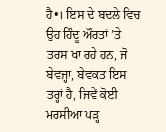ਹੈ•। ਇਸ ਦੇ ਬਦਲੇ ਵਿਚ ਉਹ ਹਿੰਦੂ ਔਰਤਾਂ ’ਤੇ ਤਰਸ ਖਾ ਰਹੇ ਹਨ, ਜੋ ਬੇਵਜ੍ਹਾ, ਬੇਵਕਤ ਇਸ ਤਰ੍ਹਾਂ ਹੈ, ਜਿਵੇਂ ਕੋਈ ਮਰਸੀਆ ਪੜ੍ਹ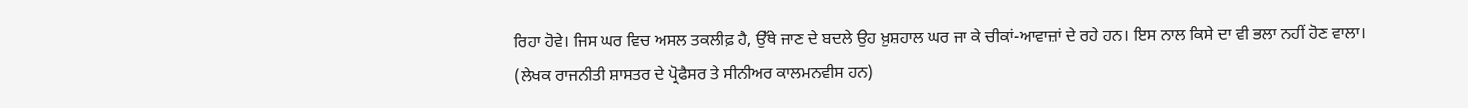ਰਿਹਾ ਹੋਵੇ। ਜਿਸ ਘਰ ਵਿਚ ਅਸਲ ਤਕਲੀਫ਼ ਹੈ, ਉੱਥੇ ਜਾਣ ਦੇ ਬਦਲੇ ਉਹ ਖ਼ੁਸ਼ਹਾਲ ਘਰ ਜਾ ਕੇ ਚੀਕਾਂ-ਆਵਾਜ਼ਾਂ ਦੇ ਰਹੇ ਹਨ। ਇਸ ਨਾਲ ਕਿਸੇ ਦਾ ਵੀ ਭਲਾ ਨਹੀਂ ਹੋਣ ਵਾਲਾ।
(ਲੇਖਕ ਰਾਜਨੀਤੀ ਸ਼ਾਸਤਰ ਦੇ ਪ੍ਰੋਫੈਸਰ ਤੇ ਸੀਨੀਅਰ ਕਾਲਮਨਵੀਸ ਹਨ)